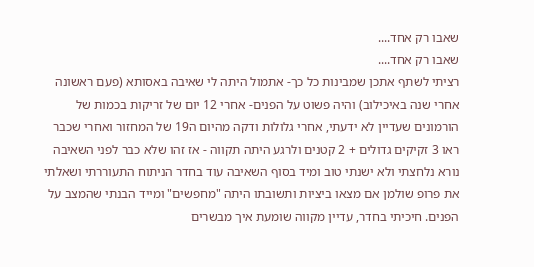שאבו רק אחד....
שאבו רק אחד....
רציתי לשתף אתכן שמבינות כל כך- אתמול היתה לי שאיבה באסותא (פעם ראשונה אחרי שנה באיכילוב) והיה פשוט על הפנים- אחרי 12 יום של זריקות בכמות של הורמונים שעדיין לא ידעתי, אחרי גלולות ודקה מהיום ה19 של המחזור ואחרי שכבר ראו 3 זקיקים גדולים + 2 קטנים ולרגע היתה תקווה - אז זהו שלא כבר לפני השאיבה נורא נלחצתי ולא ישנתי טוב ומיד בסוף השאיבה עוד בחדר הניתוח התעוררתי ושאלתי את פרופ שולמן אם מצאו ביציות ותשובתו היתה "מחפשים" ומייד הבנתי שהמצב על הפנים. חיכיתי בחדר, עדיין מקווה שומעת איך מבשרים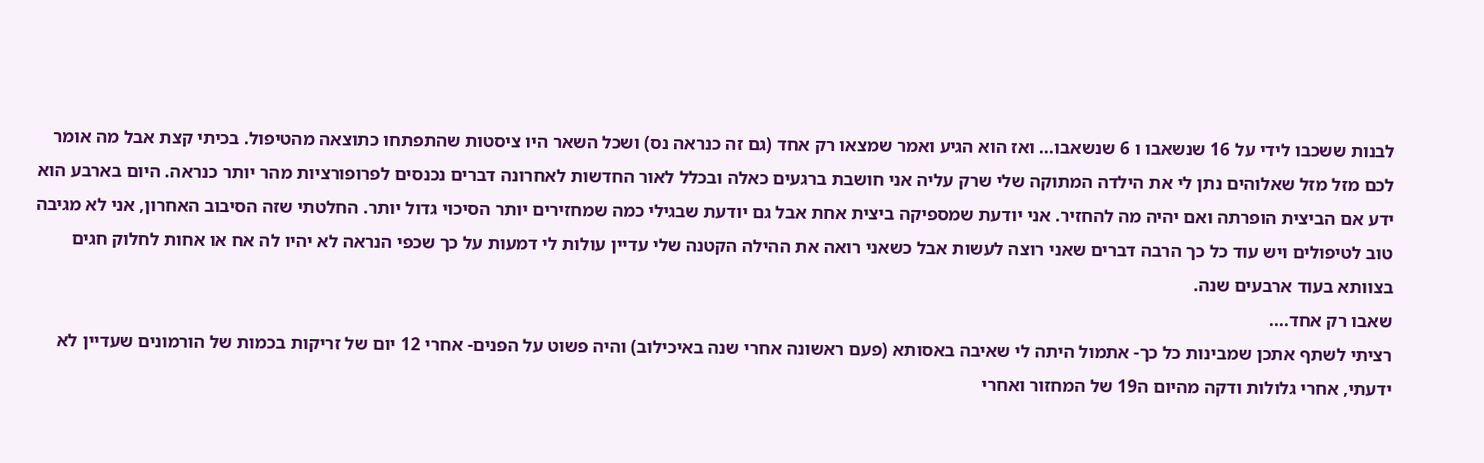לבנות ששכבו לידי על 16 שנשאבו ו 6 שנשאבו... ואז הוא הגיע ואמר שמצאו רק אחד (גם זה כנראה נס) ושכל השאר היו ציסטות שהתפתחו כתוצאה מהטיפול. בכיתי קצת אבל מה אומר לכם מזל מזל שאלוהים נתן לי את הילדה המתוקה שלי שרק עליה אני חושבת ברגעים כאלה ובכלל לאור החדשות לאחרונה דברים נכנסים לפרופורציות מהר יותר כנראה. היום בארבע הוא ידע אם הביצית הופרתה ואם יהיה מה להחזיר. אני יודעת שמספיקה ביצית אחת אבל גם יודעת שבגילי כמה שמחזירים יותר הסיכוי גדול יותר. החלטתי שזה הסיבוב האחרון, אני לא מגיבה טוב לטיפולים ויש עוד כל כך הרבה דברים שאני רוצה לעשות אבל כשאני רואה את ההילה הקטנה שלי עדיין עולות לי דמעות על כך שכפי הנראה לא יהיו לה אח או אחות לחלוק חגים בצוותא בעוד ארבעים שנה.
שאבו רק אחד....
רציתי לשתף אתכן שמבינות כל כך- אתמול היתה לי שאיבה באסותא (פעם ראשונה אחרי שנה באיכילוב) והיה פשוט על הפנים- אחרי 12 יום של זריקות בכמות של הורמונים שעדיין לא ידעתי, אחרי גלולות ודקה מהיום ה19 של המחזור ואחרי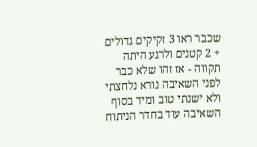שכבר ראו 3 זקיקים גדולים + 2 קטנים ולרגע היתה תקווה - אז זהו שלא כבר לפני השאיבה נורא נלחצתי ולא ישנתי טוב ומיד בסוף השאיבה עוד בחדר הניתוח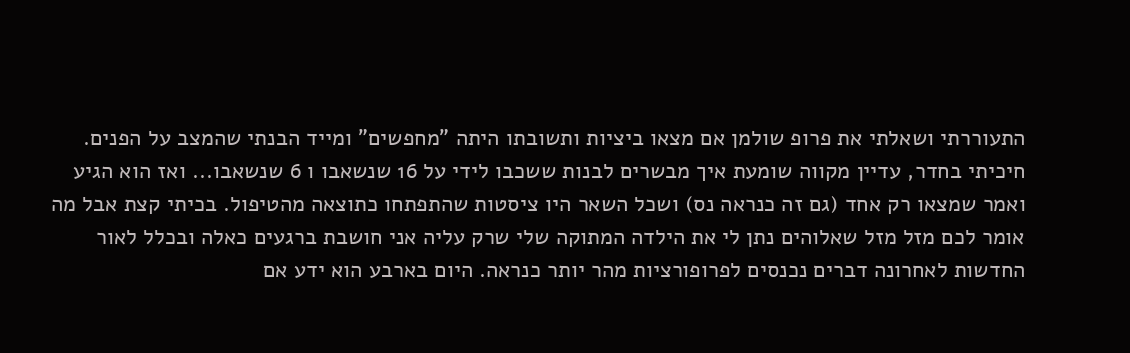התעוררתי ושאלתי את פרופ שולמן אם מצאו ביציות ותשובתו היתה "מחפשים" ומייד הבנתי שהמצב על הפנים. חיכיתי בחדר, עדיין מקווה שומעת איך מבשרים לבנות ששכבו לידי על 16 שנשאבו ו 6 שנשאבו... ואז הוא הגיע ואמר שמצאו רק אחד (גם זה כנראה נס) ושכל השאר היו ציסטות שהתפתחו כתוצאה מהטיפול. בכיתי קצת אבל מה אומר לכם מזל מזל שאלוהים נתן לי את הילדה המתוקה שלי שרק עליה אני חושבת ברגעים כאלה ובכלל לאור החדשות לאחרונה דברים נכנסים לפרופורציות מהר יותר כנראה. היום בארבע הוא ידע אם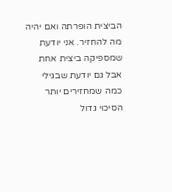הביצית הופרתה ואם יהיה מה להחזיר. אני יודעת שמספיקה ביצית אחת אבל גם יודעת שבגילי כמה שמחזירים יותר הסיכוי גדול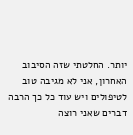יותר. החלטתי שזה הסיבוב האחרון, אני לא מגיבה טוב לטיפולים ויש עוד כל כך הרבה דברים שאני רוצה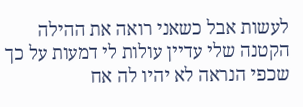לעשות אבל כשאני רואה את ההילה הקטנה שלי עדיין עולות לי דמעות על כך שכפי הנראה לא יהיו לה אח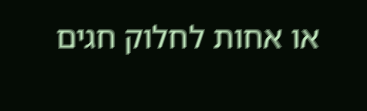או אחות לחלוק חגים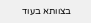בצוותא בעוד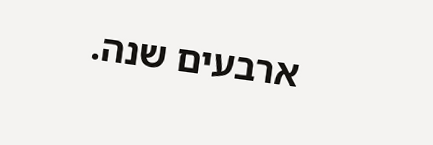ארבעים שנה.